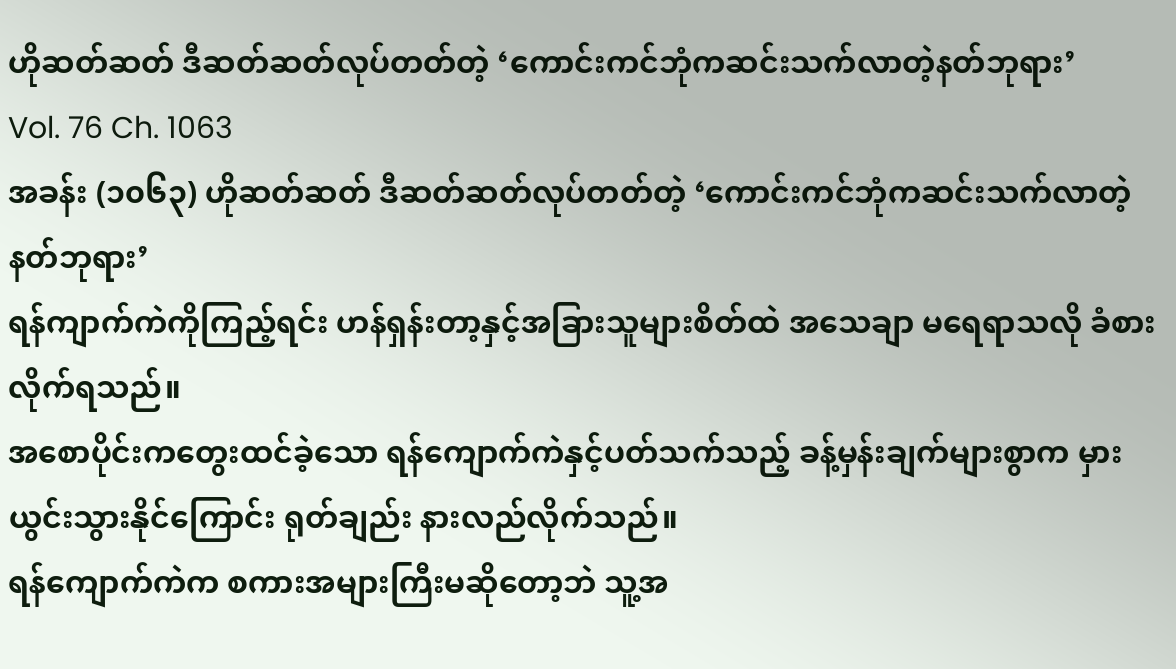ဟိုဆတ်ဆတ် ဒီဆတ်ဆတ်လုပ်တတ်တဲ့ ‘ကောင်းကင်ဘုံကဆင်းသက်လာတဲ့နတ်ဘုရား’
Vol. 76 Ch. 1063
အခန်း (၁၀၆၃) ဟိုဆတ်ဆတ် ဒီဆတ်ဆတ်လုပ်တတ်တဲ့ ‘ကောင်းကင်ဘုံကဆင်းသက်လာတဲ့နတ်ဘုရား’
ရန်ကျာက်ကဲကိုကြည့်ရင်း ဟန်ရှန်းတာ့နှင့်အခြားသူများစိတ်ထဲ အသေချာ မရေရာသလို ခံစားလိုက်ရသည်။
အစောပိုင်းကတွေးထင်ခဲ့သော ရန်ကျောက်ကဲနှင့်ပတ်သက်သည့် ခန့်မှန်းချက်များစွာက မှားယွင်းသွားနိုင်ကြောင်း ရုတ်ချည်း နားလည်လိုက်သည်။
ရန်ကျောက်ကဲက စကားအများကြီးမဆိုတော့ဘဲ သူ့အ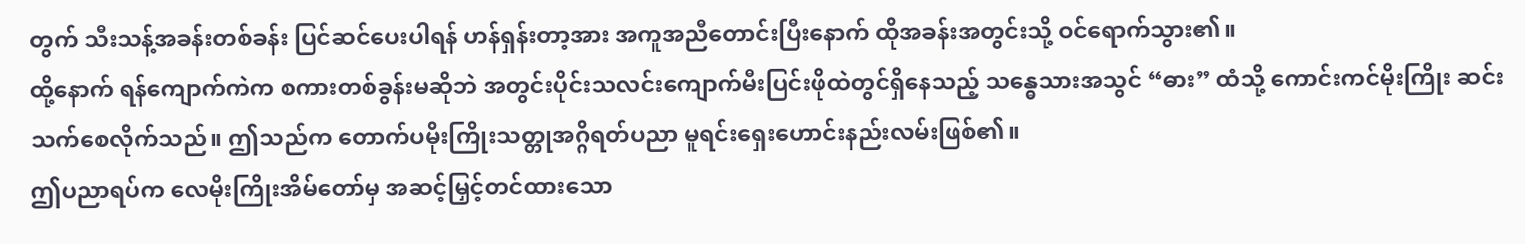တွက် သီးသန့်အခန်းတစ်ခန်း ပြင်ဆင်ပေးပါရန် ဟန်ရှန်းတာ့အား အကူအညီတောင်းပြီးနောက် ထိုအခန်းအတွင်းသို့ ဝင်ရောက်သွား၏။
ထို့နောက် ရန်ကျောက်ကဲက စကားတစ်ခွန်းမဆိုဘဲ အတွင်းပိုင်းသလင်းကျောက်မီးပြင်းဖိုထဲတွင်ရှိနေသည့် သန္ဓေသားအသွင် “ဓား” ထံသို့ ကောင်းကင်မိုးကြိုး ဆင်းသက်စေလိုက်သည်။ ဤသည်က တောက်ပမိုးကြိုးသတ္တုအဂ္ဂိရတ်ပညာ မူရင်းရှေးဟောင်းနည်းလမ်းဖြစ်၏။
ဤပညာရပ်က လေမိုးကြိုးအိမ်တော်မှ အဆင့်မြှင့်တင်ထားသော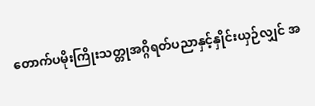တောက်ပမိုးကြိုးသတ္တုအဂ္ဂိရတ်ပညာနှင့်နှိုင်းယှဉ်လျှင် အ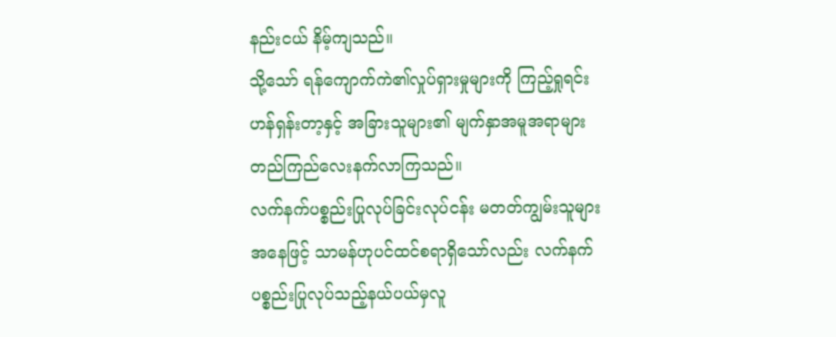နည်းငယ် နိမ့်ကျသည်။
သို့သော် ရန်ကျောက်ကဲ၏လှုပ်ရှားမှုများကို ကြည့်ရှုရင်း ဟန်ရှန်းတာ့နှင့် အခြားသူများ၏ မျက်နှာအမူအရာများ တည်ကြည်လေးနက်လာကြသည်။
လက်နက်ပစ္စည်းပြုလုပ်ခြင်းလုပ်ငန်း မတတ်ကျွမ်းသူများအနေဖြင့် သာမန်ဟုပင်ထင်စရာရှိသော်လည်း လက်နက်ပစ္စည်းပြုလုပ်သည့်နယ်ပယ်မှလူ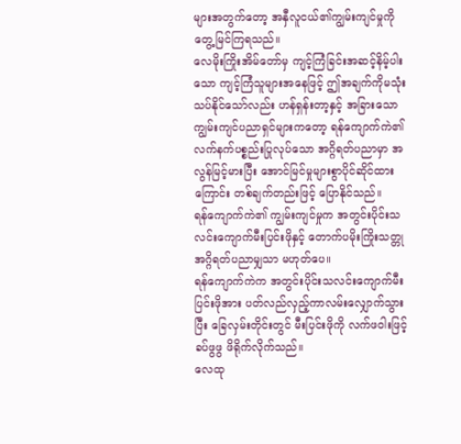များအတွက်တော့ အနှီလူငယ်၏ကျွမ်းကျင်မှုကို တွေ့မြင်ကြရသည်။
လေမိုးကြိုးအိမ်တော်မှ ကျင့်ကြံခြင်းအဆင့်နိမ့်ပါးသော ကျင့်ကြံသူများအနေဖြင့် ဤအချက်ကိုမသုံးသပ်နိုင်သော်လည်း ဟန်ရှန်းတာ့နှင့် အခြားသောကျွမ်းကျင်ပညာရှင်များကတော့ ရန်ကျောက်ကဲ၏ လက်နက်ပစ္စည်းပြုလုပ်သော အဂ္ဂိရတ်ပညာမှာ အလွန်မြင့်မားပြီး အောင်မြင်မှုများစွာပိုင်ဆိုင်ထားကြောင်း တစ်ချက်တည်းဖြင့် ပြောနိုင်သည်။
ရန်ကျောက်ကဲ၏ ကျွမ်းကျင်မှုက အတွင်းပိုင်းသလင်းကျောက်မီးပြင်းဖိုနှင့် တောက်ပမိုးကြိုးသတ္တုအဂ္ဂိရတ်ပညာမျှသာ မဟုတ်ပေ။
ရန်ကျောက်ကဲက အတွင်းပိုင်းသလင်းကျောက်မီးပြင်းဖိုအား ပတ်လည်လှည့်ကာလမ်းလျှောက်သွားပြီး ခြေလှမ်းတိုင်းတွင် မီးပြင်းဖိုကို လက်ဖဝါးဖြင့် ခပ်ဖွဖွ ဖိရိုက်လိုက်သည်။
လေထု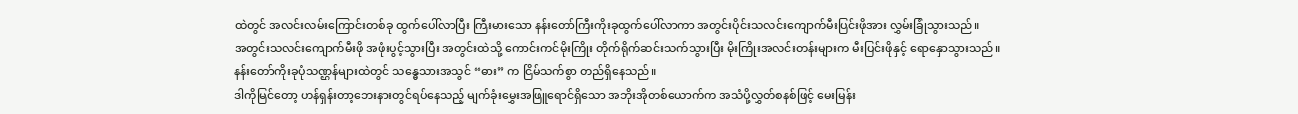ထဲတွင် အလင်းလမ်းကြောင်းတစ်ခု ထွက်ပေါ်လာပြီး ကြီးမားသော နန်းတော်ကြီးကိုးခုထွက်ပေါ်လာကာ အတွင်းပိုင်းသလင်းကျောက်မီးပြင်းဖိုအား လွှမ်းခြုံသွားသည်။
အတွင်းသလင်းကျောက်မီးဖို အဖုံးပွင့်သွားပြီး အတွင်းထဲသို့ ကောင်းကင်မိုးကြိုး တိုက်ရိုက်ဆင်းသက်သွားပြီး မိုးကြိုးအလင်းတန်းများက မီးပြင်းဖိုနှင့် ရောနှောသွားသည်။
နန်းတော်ကိုးခုပုံသဏ္ဌန်များထဲတွင် သန္ဓေသားအသွင် “ဓား” က ငြိမ်သက်စွာ တည်ရှိနေသည်။
ဒါကိုမြင်တော့ ဟန်ရှန်းတာ့ဘေးနားတွင်ရပ်နေသည့် မျက်ခုံးမွှေးအဖြူရောင်ရှိသော အဘိုးအိုတစ်ယောက်က အသံပို့လွှတ်စနစ်ဖြင့် မေးမြန်း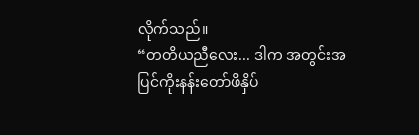လိုက်သည်။
“တတိယညီလေး... ဒါက အတွင်းအပြင်ကိုးနန်းတော်ဖိနှိပ်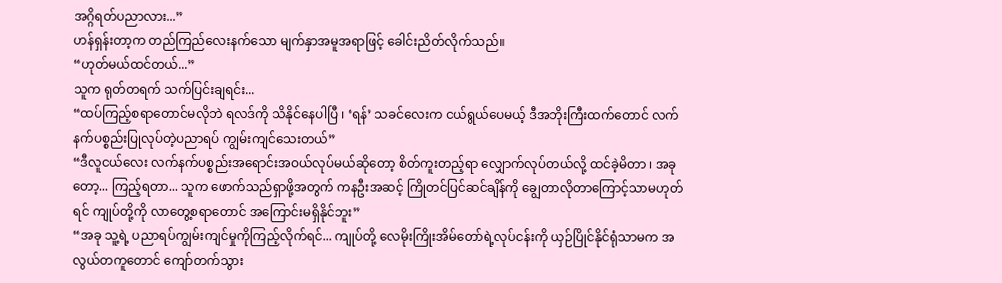အဂ္ဂိရတ်ပညာလား...”
ဟန်ရှန်းတာ့က တည်ကြည်လေးနက်သော မျက်နှာအမူအရာဖြင့် ခေါင်းညိတ်လိုက်သည်။
“ဟုတ်မယ်ထင်တယ်...”
သူက ရုတ်တရက် သက်ပြင်းချရင်း...
“ထပ်ကြည့်စရာတောင်မလိုဘဲ ရလဒ်ကို သိနိုင်နေပါပြီ ၊ ‘ရန်’ သခင်လေးက ငယ်ရွယ်ပေမယ့် ဒီအဘိုးကြီးထက်တောင် လက်နက်ပစ္စည်းပြုလုပ်တဲ့ပညာရပ် ကျွမ်းကျင်သေးတယ်”
“ဒီလူငယ်လေး လက်နက်ပစ္စည်းအရောင်းအဝယ်လုပ်မယ်ဆိုတော့ စိတ်ကူးတည့်ရာ လျှောက်လုပ်တယ်လို့ ထင်ခဲ့မိတာ ၊ အခုတော့... ကြည့်ရတာ... သူက ဖောက်သည်ရှာဖို့အတွက် ကနဦးအဆင့် ကြိုတင်ပြင်ဆင်ချိန်ကို ချွေတာလိုတာကြောင့်သာမဟုတ်ရင် ကျုပ်တို့ကို လာတွေ့စရာတောင် အကြောင်းမရှိနိုင်ဘူး”
“အခု သူ့ရဲ့ ပညာရပ်ကျွမ်းကျင်မှုကိုကြည့်လိုက်ရင်... ကျုပ်တို့ လေမိုးကြိုးအိမ်တော်ရဲ့လုပ်ငန်းကို ယှဉ်ပြိုင်နိုင်ရုံသာမက အလွယ်တကူတောင် ကျော်တက်သွား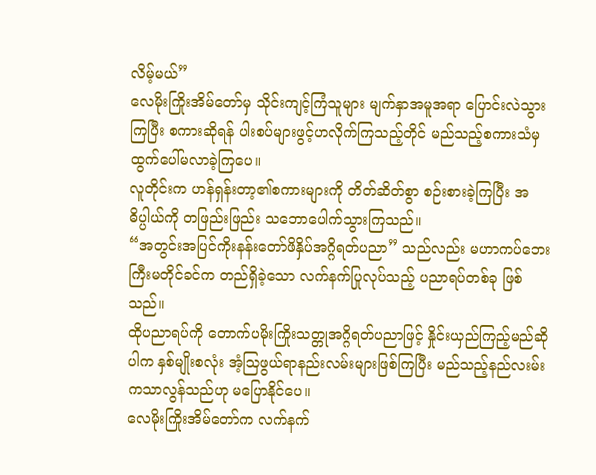လိမ့်မယ်”
လေမိုးကြိုးအိမ်တော်မှ သိုင်းကျင့်ကြံသူများ မျက်နှာအမူအရာ ပြောင်းလဲသွားကြပြီး စကားဆိုရန် ပါးစပ်များဖွင့်ဟလိုက်ကြသည့်တိုင် မည်သည့်စကားသံမှ ထွက်ပေါ်မလာခဲ့ကြပေ။
လူတိုင်းက ဟန်ရှန်းတာ့၏စကားများကို တိတ်ဆိတ်စွာ စဉ်းစားခဲ့ကြပြီး အဓိပ္ပါယ်ကို တဖြည်းဖြည်း သဘောပေါက်သွားကြသည်။
“အတွင်းအပြင်ကိုးနန်းတော်ဖိနှိပ်အဂ္ဂိရတ်ပညာ” သည်လည်း မဟာကပ်ဘေးကြီးမတိုင်ခင်က တည်ရှိခဲ့သော လက်နက်ပြုလုပ်သည့် ပညာရပ်တစ်ခု ဖြစ်သည်။
ထိုပညာရပ်ကို တောက်ပမိုးကြိုးသတ္တုအဂ္ဂိရတ်ပညာဖြင့် နှိုင်းယှည်ကြည့်မည်ဆိုပါက နှစ်မျိုးစလုံး အံ့သြဖွယ်ရာနည်းလမ်းများဖြစ်ကြပြီး မည်သည့်နည်လးမ်းကသာလွန်သည်ဟု မပြောနိုင်ပေ။
လေမိုးကြိုးအိမ်တော်က လက်နက်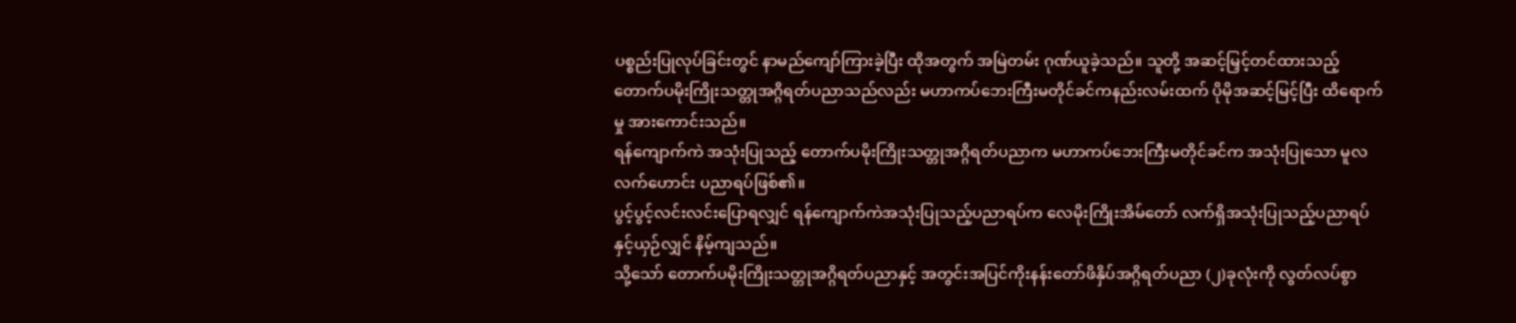ပစ္စည်းပြုလုပ်ခြင်းတွင် နာမည်ကျော်ကြားခဲ့ပြီး ထိုအတွက် အမြဲတမ်း ဂုဏ်ယူခဲ့သည်။ သူတို့ အဆင့်မြှင့်တင်ထားသည့် တောက်ပမိုးကြိုးသတ္တုအဂ္ဂိရတ်ပညာသည်လည်း မဟာကပ်ဘေးကြီးမတိုင်ခင်ကနည်းလမ်းထက် ပိုမိုအဆင့်မြင့်ပြီး ထိရောက်မှု အားကောင်းသည်။
ရန်ကျောက်ကဲ အသုံးပြုသည့် တောက်ပမိုးကြိုးသတ္တုအဂ္ဂိရတ်ပညာက မဟာကပ်ဘေးကြီးမတိုင်ခင်က အသုံးပြုသော မူလလက်ဟောင်း ပညာရပ်ဖြစ်၏။
ပွင့်ပွင့်လင်းလင်းပြောရလျှင် ရန်ကျောက်ကဲအသုံးပြုသည့်ပညာရပ်က လေမိုးကြိုးအိမ်တော် လက်ရှိအသုံးပြုသည့်ပညာရပ်နှင့်ယှဉ်လျှင် နိမ့်ကျသည်။
သို့သော် တောက်ပမိုးကြိုးသတ္တုအဂ္ဂိရတ်ပညာနှင့် အတွင်းအပြင်ကိုးနန်းတော်ဖိနှိပ်အဂ္ဂိရတ်ပညာ (၂)ခုလုံးကို လွတ်လပ်စွာ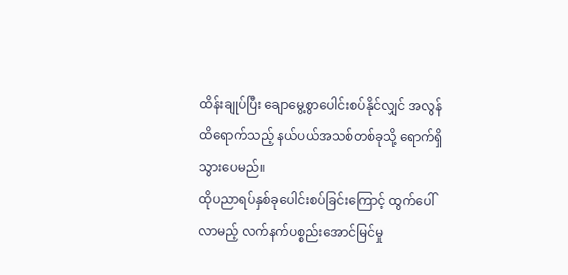ထိန်းချုပ်ပြီး ချောမွေ့စွာပေါင်းစပ်နိုင်လျှင် အလွန်ထိရောက်သည့် နယ်ပယ်အသစ်တစ်ခုသို့ ရောက်ရှိသွားပေမည်။
ထိုပညာရပ်နှစ်ခုပေါင်းစပ်ခြင်းကြောင့် ထွက်ပေါ်လာမည့် လက်နက်ပစ္စည်းအောင်မြင်မှု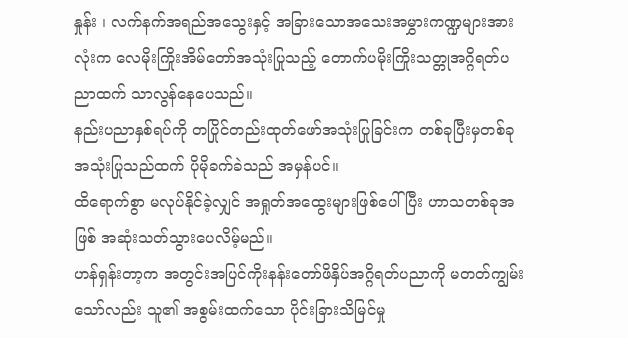နှုန်း ၊ လက်နက်အရည်အသွေးနှင့် အခြားသောအသေးအမွှားကဏ္ဍများအားလုံးက လေမိုးကြိုးအိမ်တော်အသုံးပြုသည့် တောက်ပမိုးကြိုးသတ္တုအဂ္ဂိရတ်ပညာထက် သာလွန်နေပေသည်။
နည်းပညာနှစ်ရပ်ကို တပြိုင်တည်းထုတ်ဖော်အသုံးပြုခြင်းက တစ်ခုပြီးမှတစ်ခု အသုံးပြုသည်ထက် ပိုမိုခက်ခဲသည် အမှန်ပင်။
ထိရောက်စွာ မလုပ်နိုင်ခဲ့လျှင် အရှုတ်အထွေးများဖြစ်ပေါ်ပြီး ဟာသတစ်ခုအဖြစ် အဆုံးသတ်သွားပေလိမ့်မည်။
ဟန်ရှန်းတာ့က အတွင်းအပြင်ကိုးနန်းတော်ဖိနှိပ်အဂ္ဂိရတ်ပညာကို မတတ်ကျွမ်းသော်လည်း သူ၏ အစွမ်းထက်သော ပိုင်းခြားသိမြင်မှု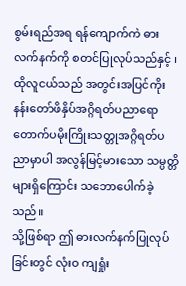စွမ်းရည်အရ ရန်ကျောက်ကဲ ဓားလက်နက်ကို စတင်ပြုလုပ်သည်နှင့် ၊ ထိုလူငယ်သည် အတွင်းအပြင်ကိုးနန်းတော်ဖိနှိပ်အဂ္ဂိရတ်ပညာရော တောက်ပမိုးကြိုးသတ္တုအဂ္ဂိရတ်ပညာမှာပါ အလွန်မြင့်မားသော သမ္ပတ္တိများရှိကြောင်း သဘောပေါက်ခဲ့သည်။
သို့ဖြစ်ရာ ဤ ဓားလက်နက်ပြုလုပ်ခြင်းတွင် လုံးဝ ကျရှုံး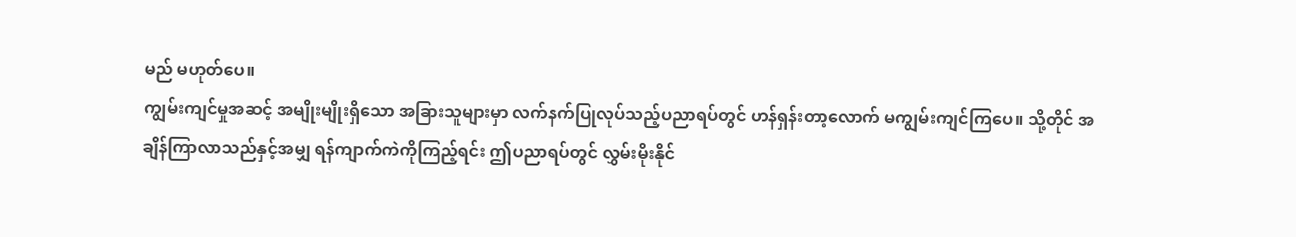မည် မဟုတ်ပေ။
ကျွမ်းကျင်မှုအဆင့် အမျိုးမျိုးရှိသော အခြားသူများမှာ လက်နက်ပြုလုပ်သည့်ပညာရပ်တွင် ဟန်ရှန်းတာ့လောက် မကျွမ်းကျင်ကြပေ။ သို့တိုင် အချိန်ကြာလာသည်နှင့်အမျှ ရန်ကျာက်ကဲကိုကြည့်ရင်း ဤပညာရပ်တွင် လွှမ်းမိုးနိုင်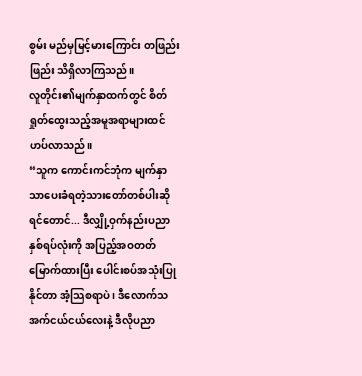စွမ်း မည်မှမြင့်မားကြောင်း တဖြည်းဖြည်း သိရှိလာကြသည်။
လူတိုင်း၏မျက်နှာထက်တွင် စိတ်ရှုတ်ထွေးသည့်အမူအရာများထင်ဟပ်လာသည်။
“သူက ကောင်းကင်ဘုံက မျက်နှာသာပေးခံရတဲ့သားတော်တစ်ပါးဆိုရင်တောင်... ဒီလျှို့ဝှက်နည်းပညာနှစ်ရပ်လုံးကို အပြည့်အဝတတ်မြောက်ထားပြီး ပေါင်းစပ်အသုံးပြုနိုင်တာ အံ့သြစရာပဲ ၊ ဒီလောက်သအက်ငယ်ငယ်လေးနဲ့ ဒီလိုပညာ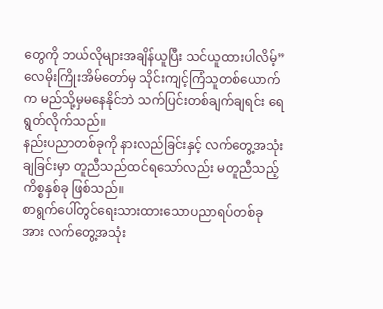တွေကို ဘယ်လိုများအချိန်ယူပြီး သင်ယူထားပါလိမ့်”
လေမိုးကြိုးအိမ်တော်မှ သိုင်းကျင့်ကြံသူတစ်ယောက်က မည်သို့မှမနေနိုင်ဘဲ သက်ပြင်းတစ်ချက်ချရင်း ရေရွတ်လိုက်သည်။
နည်းပညာတစ်ခုကို နားလည်ခြင်းနှင့် လက်တွေ့အသုံးချခြင်းမှာ တူညီသည်ထင်ရသော်လည်း မတူညီသည့်ကိစ္စနှစ်ခု ဖြစ်သည်။
စာရွက်ပေါ်တွင်ရေးသားထားသောပညာရပ်တစ်ခုအား လက်တွေ့အသုံး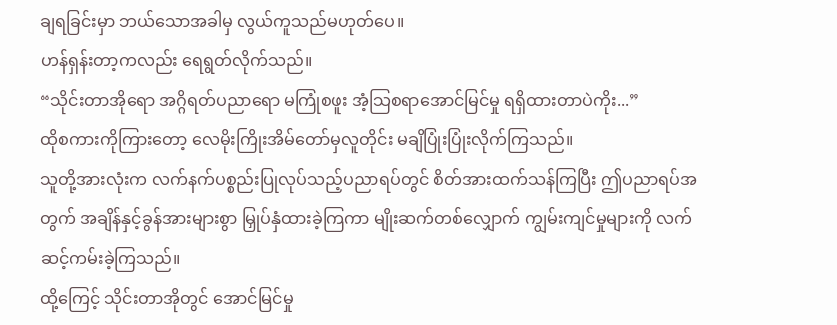ချရခြင်းမှာ ဘယ်သောအခါမှ လွယ်ကူသည်မဟုတ်ပေ။
ဟန်ရှန်းတာ့ကလည်း ရေရွတ်လိုက်သည်။
“သိုင်းတာအိုရော အဂ္ဂိရတ်ပညာရော မကြုံစဖူး အံ့သြစရာအောင်မြင်မှု ရရှိထားတာပဲကိုး...”
ထိုစကားကိုကြားတော့ လေမိုးကြိုးအိမ်တော်မှလူတိုင်း မချိပြုံးပြုံးလိုက်ကြသည်။
သူတို့အားလုံးက လက်နက်ပစ္စည်းပြုလုပ်သည့်ပညာရပ်တွင် စိတ်အားထက်သန်ကြပြီး ဤပညာရပ်အတွက် အချိန်နှင့်ခွန်အားများစွာ မြှုပ်နှံထားခဲ့ကြကာ မျိုးဆက်တစ်လျှောက် ကျွမ်းကျင်မှုများကို လက်ဆင့်ကမ်းခဲ့ကြသည်။
ထို့ကြေင့် သိုင်းတာအိုတွင် အောင်မြင်မှု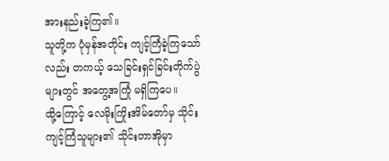အားနည်းခဲ့ကြ၏။
သူတို့က ပုံမှန်အတိုင်း ကျင့်ကြံခဲ့ကြသော်လည်း တကယ့် သေခြင်းရှင်ခြင်းတိုက်ပွဲများတွင် အတွေ့အကြုံ မရှိကြပေ။
ထို့ကြောင့် လေမိုးကြိုးအိမ်တော်မှ သိုင်းကျင့်ကြံသူများ၏ သိုင်းတာအိုမှာ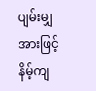ပျမ်းမျှအားဖြင့် နိမ့်ကျ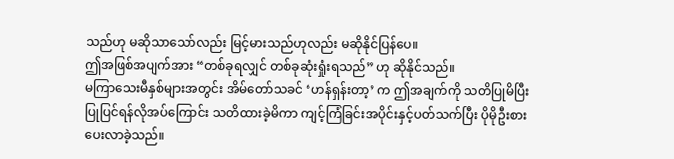သည်ဟု မဆိုသာသော်လည်း မြင့်မားသည်ဟုလည်း မဆိုနိုင်ပြန်ပေ။
ဤအဖြစ်အပျက်အား “တစ်ခုရလျှင် တစ်ခုဆုံးရှုံးရသည်” ဟု ဆိုနိုင်သည်။
မကြာသေးမီနှစ်များအတွင်း အိမ်တော်သခင် ‘ဟန်ရှန်းတာ့’ က ဤအချက်ကို သတိပြုမိပြီး ပြုပြင်ရန်လိုအပ်ကြောင်း သတိထားခဲ့မိကာ ကျင့်ကြံခြင်းအပိုင်းနှင့်ပတ်သက်ပြီး ပိုမိုဦးစားပေးလာခဲ့သည်။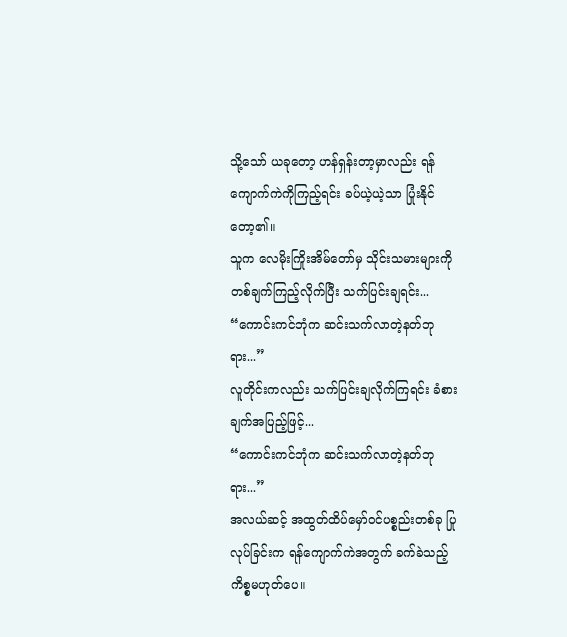သို့သော် ယခုတော့ ဟန်ရှန်းတာ့မှာလည်း ရန်ကျောက်ကဲကိုကြည့်ရင်း ခပ်ယဲ့ယဲ့သာ ပြုံးနိုင်တော့၏။
သူက လေမိုးကြိုးအိမ်တော်မှ သိုင်းသမားများကို တစ်ချက်ကြည့်လိုက်ပြီး သက်ပြင်းချရင်း...
“ကောင်းကင်ဘုံက ဆင်းသက်လာတဲ့နတ်ဘုရား...”
လူတိုင်းကလည်း သက်ပြင်းချလိုက်ကြရင်း ခံစားချက်အပြည့်ဖြင့်...
“ကောင်းကင်ဘုံက ဆင်းသက်လာတဲ့နတ်ဘုရား...”
အလယ်ဆင့် အထွတ်ထိပ်မှော်ဝင်ပစ္စည်းတစ်ခု ပြုလုပ်ခြင်းက ရန်ကျောက်ကဲအတွက် ခက်ခဲသည့်ကိစ္စမဟုတ်ပေ။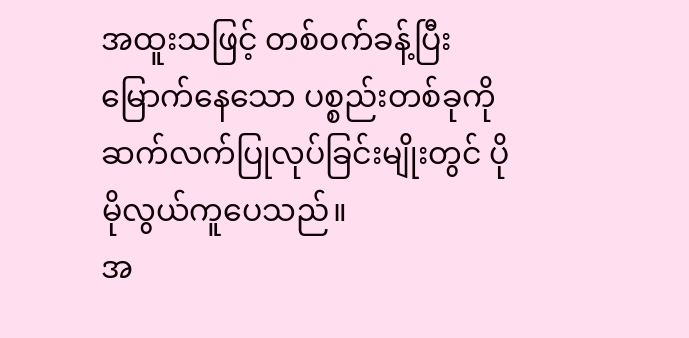အထူးသဖြင့် တစ်ဝက်ခန့်ပြီးမြောက်နေသော ပစ္စည်းတစ်ခုကို ဆက်လက်ပြုလုပ်ခြင်းမျိုးတွင် ပိုမိုလွယ်ကူပေသည်။
အ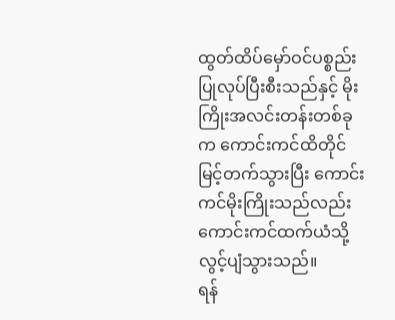ထွတ်ထိပ်မှော်ဝင်ပစ္စည်း ပြုလုပ်ပြီးစီးသည်နှင့် မိုးကြိုးအလင်းတန်းတစ်ခုက ကောင်းကင်ထိတိုင် မြင့်တက်သွားပြီး ကောင်းကင်မိုးကြိုးသည်လည်း ကောင်းကင်ထက်ယံသို့ လွင့်ပျံသွားသည်။
ရန်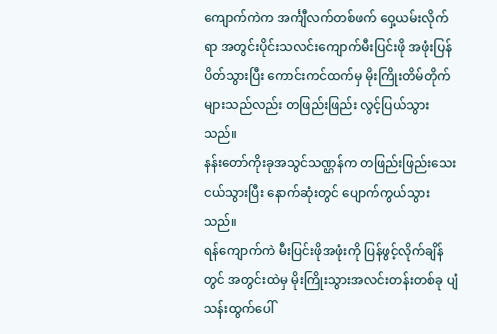ကျောက်ကဲက အင်္ကျီလက်တစ်ဖက် ဝှေ့ယမ်းလိုက်ရာ အတွင်းပိုင်းသလင်းကျောက်မီးပြင်းဖို အဖုံးပြန်ပိတ်သွားပြီး ကောင်းကင်ထက်မှ မိုးကြိုးတိမ်တိုက်များသည်လည်း တဖြည်းဖြည်း လွင့်ပြယ်သွားသည်။
နန်းတော်ကိုးခုအသွင်သဏ္ဌန်က တဖြည်းဖြည်းသေးငယ်သွားပြီး နောက်ဆုံးတွင် ပျောက်ကွယ်သွားသည်။
ရန်ကျောက်ကဲ မီးပြင်းဖိုအဖုံးကို ပြန်ဖွင့်လိုက်ချိန်တွင် အတွင်းထဲမှ မိုးကြိုးသွားအလင်းတန်းတစ်ခု ပျံသန်းထွက်ပေါ်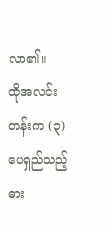လာ၏။
ထိုအလင်းတန်းက (၃)ပေရှည်သည့်ဓား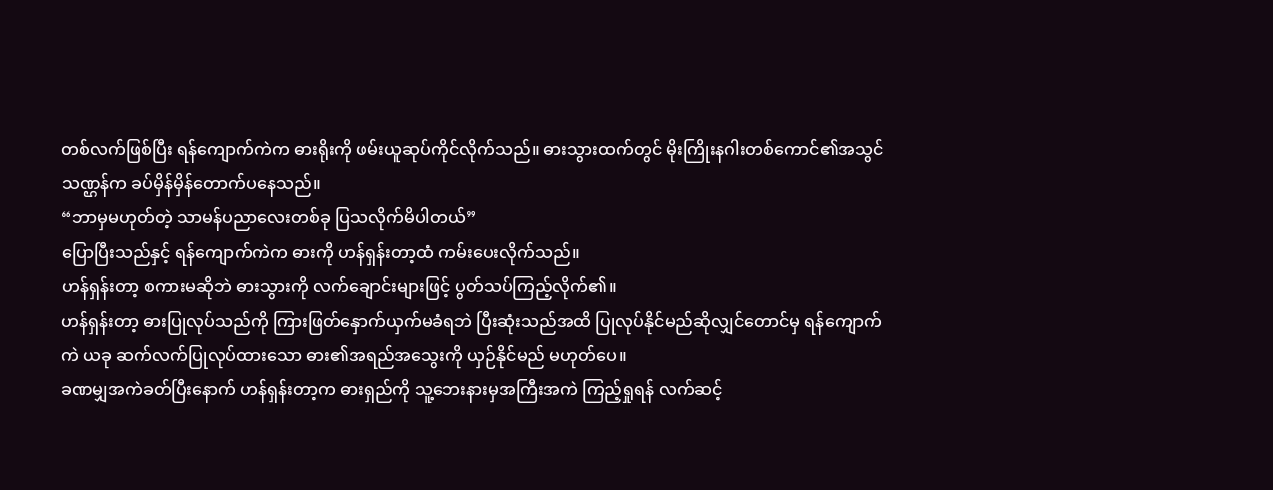တစ်လက်ဖြစ်ပြီး ရန်ကျောက်ကဲက ဓားရိုးကို ဖမ်းယူဆုပ်ကိုင်လိုက်သည်။ ဓားသွားထက်တွင် မိုးကြိုးနဂါးတစ်ကောင်၏အသွင်သဏ္ဌန်က ခပ်မှိန်မှိန်တောက်ပနေသည်။
“ဘာမှမဟုတ်တဲ့ သာမန်ပညာလေးတစ်ခု ပြသလိုက်မိပါတယ်”
ပြောပြီးသည်နှင့် ရန်ကျောက်ကဲက ဓားကို ဟန်ရှန်းတာ့ထံ ကမ်းပေးလိုက်သည်။
ဟန်ရှန်းတာ့ စကားမဆိုဘဲ ဓားသွားကို လက်ချောင်းများဖြင့် ပွတ်သပ်ကြည့်လိုက်၏။
ဟန်ရှန်းတာ့ ဓားပြုလုပ်သည်ကို ကြားဖြတ်နှောက်ယှက်မခံရဘဲ ပြီးဆုံးသည်အထိ ပြုလုပ်နိုင်မည်ဆိုလျှင်တောင်မှ ရန်ကျောက်ကဲ ယခု ဆက်လက်ပြုလုပ်ထားသော ဓား၏အရည်အသွေးကို ယှဉ်နိုင်မည် မဟုတ်ပေ။
ခဏမျှအကဲခတ်ပြီးနောက် ဟန်ရှန်းတာ့က ဓားရှည်ကို သူ့ဘေးနားမှအကြီးအကဲ ကြည့်ရှုရန် လက်ဆင့်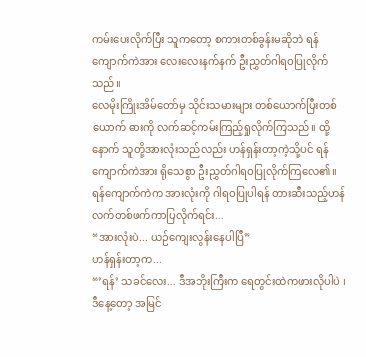ကမ်းပေးလိုက်ပြီး သူကတော့ စကားတစ်ခွန်းမဆိုဘဲ ရန်ကျောက်ကဲအား လေးလေးနက်နက် ဦးညွှတ်ဂါရဝပြုလိုက်သည်။
လေမိုးကြိုးအိမ်တော်မှ သိုင်းသမားများ တစ်ယောက်ပြီးတစ်ယောက် ဓားကို လက်ဆင့်ကမ်းကြည့်ရှုလိုက်ကြသည်။ ထို့နောက် သူတို့အားလုံးသည်လည်း ဟန်ရှန်းတာ့ကဲ့သို့ပင် ရန်ကျောက်ကဲအား ရိုသေစွာ ဦးညွှတ်ဂါရဝပြုလိုက်ကြလေ၏။
ရန်ကျောက်ကဲက အားလုံးကို ဂါရဝပြုပါရန် တားဆီးသည့်ဟန် လက်တစ်ဖက်ကာပြလိုက်ရင်း...
“အားလုံးပဲ... ယဉ်ကျေးလွန်းနေပါပြီ”
ဟန်ရှန်းတာ့က...
“’ရန်’ သခင်လေး... ဒီအဘိုးကြီးက ရေတွင်းထဲကဖားလိုပါပဲ ၊ ဒီနေ့တော့ အမြင်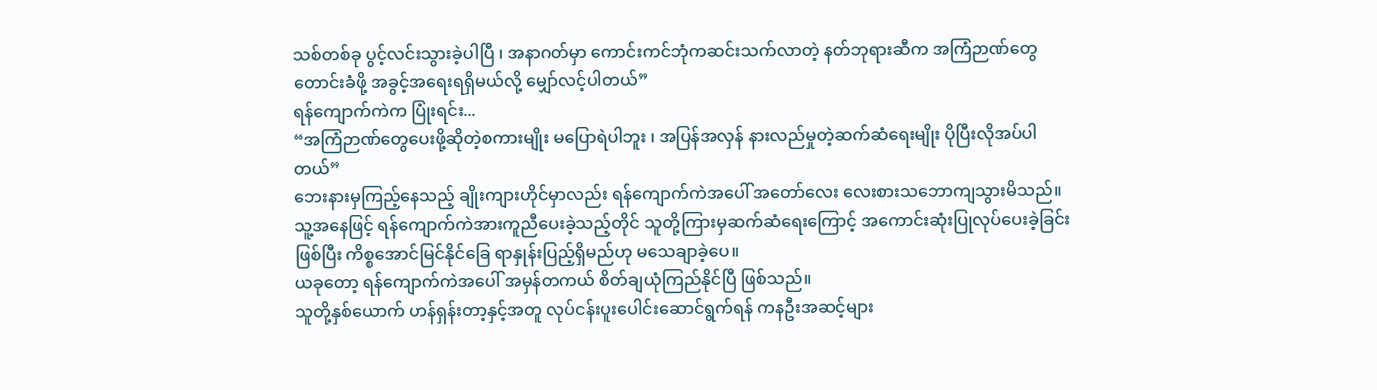သစ်တစ်ခု ပွင့်လင်းသွားခဲ့ပါပြီ ၊ အနာဂတ်မှာ ကောင်းကင်ဘုံကဆင်းသက်လာတဲ့ နတ်ဘုရားဆီက အကြံဉာဏ်တွေတောင်းခံဖို့ အခွင့်အရေးရရှိမယ်လို့ မျှော်လင့်ပါတယ်”
ရန်ကျောက်ကဲက ပြုံးရင်း...
“အကြံဉာဏ်တွေပေးဖို့ဆိုတဲ့စကားမျိုး မပြောရဲပါဘူး ၊ အပြန်အလှန် နားလည်မှုတဲ့ဆက်ဆံရေးမျိုး ပိုပြီးလိုအပ်ပါတယ်”
ဘေးနားမှကြည့်နေသည့် ချိုးကျားဟိုင်မှာလည်း ရန်ကျောက်ကဲအပေါ် အတော်လေး လေးစားသဘောကျသွားမိသည်။
သူ့အနေဖြင့် ရန်ကျောက်ကဲအားကူညီပေးခဲ့သည့်တိုင် သူတို့ကြားမှဆက်ဆံရေးကြောင့် အကောင်းဆုံးပြုလုပ်ပေးခဲ့ခြင်းဖြစ်ပြီး ကိစ္စအောင်မြင်နိုင်ခြေ ရာနှုန်းပြည့်ရှိမည်ဟု မသေချာခဲ့ပေ။
ယခုတော့ ရန်ကျောက်ကဲအပေါ် အမှန်တကယ် စိတ်ချယုံကြည်နိုင်ပြီ ဖြစ်သည်။
သူတို့နှစ်ယောက် ဟန်ရှန်းတာ့နှင့်အတူ လုပ်ငန်းပူးပေါင်းဆောင်ရွက်ရန် ကနဦးအဆင့်များ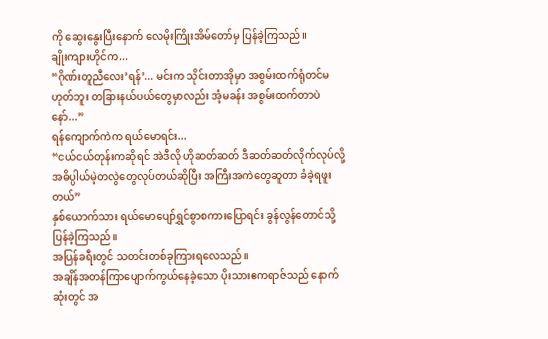ကို ဆွေးနွေးပြီးနောက် လေမိုးကြိုးအိမ်တော်မှ ပြန်ခဲ့ကြသည်။
ချိုးကျားဟိုင်က...
“ဂိုဏ်းတူညီလေး’ရန်’... မင်းက သိုင်းတာအိုမှာ အစွမ်းထက်ရုံတင်မဟုတ်ဘူး တခြားနယ်ပယ်တွေမှာလည်း အံ့မခန်း အစွမ်းထက်တာပဲနော်...”
ရန်ကျောက်ကဲက ရယ်မောရင်း...
“ငယ်ငယ်တုန်းကဆိုရင် အဲဒီလို ဟိုဆတ်ဆတ် ဒီဆတ်ဆတ်လိုက်လုပ်လို့ အဓိပ္ပါယ်မဲ့တလွဲတွေလုပ်တယ်ဆိုပြီး အကြီးအကဲတွေဆူတာ ခံခဲ့ရဖူးတယ်”
နှစ်ယောက်သား ရယ်မောပျော်ရွှင်စွာစကားပြောရင်း ခွန်လွန်တောင်သို့ ပြန်ခဲ့ကြသည်။
အပြန်ခရီးတွင် သတင်းတစ်ခုကြားရလေသည်။
အချိန်အတန်ကြာပျောက်ကွယ်နေခဲ့သော ပိုးသားဧကရာဇ်သည် နောက်ဆုံးတွင် အ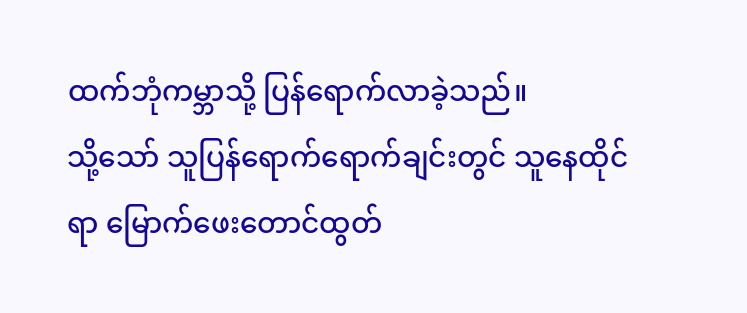ထက်ဘုံကမ္ဘာသို့ ပြန်ရောက်လာခဲ့သည်။
သို့သော် သူပြန်ရောက်ရောက်ချင်းတွင် သူနေထိုင်ရာ မြောက်ဖေးတောင်ထွတ်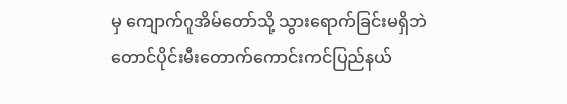မှ ကျောက်ဂူအိမ်တော်သို့ သွားရောက်ခြင်းမရှိဘဲ တောင်ပိုင်းမီးတောက်ကောင်းကင်ပြည်နယ်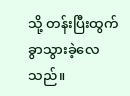သို့ တန်းပြီးထွက်ခွာသွားခဲ့လေသည်။